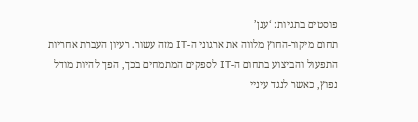פוסטים בתגיות: ‘ענן’
תחום מיקור-החוץ מלווה את ארגוני ה-IT מזה עשור. רעיון העברת אחריות התפעול והביצוע בתחום ה-IT לספקים המתמחים בכך, הפך להיות מודל נפוץ, כאשר לנגד עיניי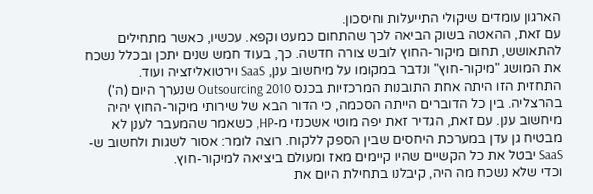הארגון עומדים שיקולי התייעלות וחיסכון.
עם זאת, ההאטה בשוק הביאה לכך שהתחום כמעט וקפא. עכשיו, כאשר מתחילים להתאושש, תחום מיקור-החוץ לובש צורה חדשה. כך, בעוד חמש שנים יתכן ובכלל נשכח את המושג "מיקור-חוץ" ונדבר במקומו על מיחשוב ענן, SaaS וירטואליזציה ועוד.
התחזית הזו היתה אחת התובנות המרכזיות בכנס Outsourcing 2010 שנערך היום (ה') בהרצליה. בין כל הדוברים הייתה הסכמה, כי הדור הבא של שירותי מיקור-החוץ יהיה מיחשוב ענן. עם זאת, הגדיר זאת יפה מוטי אשכנזי מ-HP, כשאמר שהמעבר לענן לא מבטיח גן עדן במערכת היחסים שבין הספק ללקוח. רוצה לומר: אסור לשגות ולחשוב ש-SaaS יבטל את כל הקשיים שהיו קיימים מאז ומעולם ביציאה למיקור-חוץ.
וכדי שלא נשכח מה היה, קיבלנו בתחילת היום את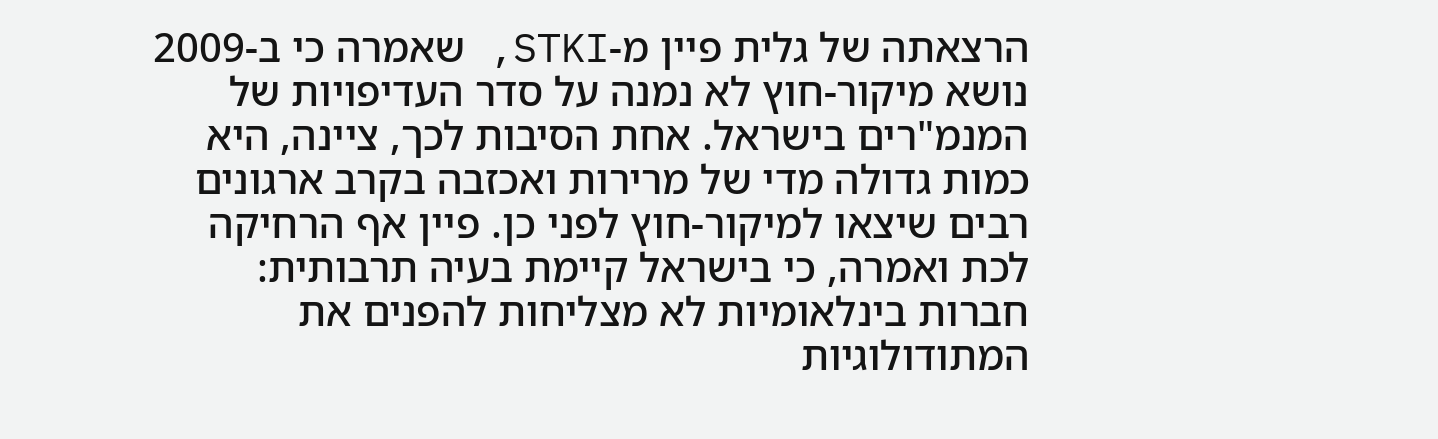הרצאתה של גלית פיין מ-STKI, שאמרה כי ב-2009 נושא מיקור-חוץ לא נמנה על סדר העדיפויות של המנמ"רים בישראל. אחת הסיבות לכך, ציינה, היא כמות גדולה מדי של מרירות ואכזבה בקרב ארגונים רבים שיצאו למיקור-חוץ לפני כן. פיין אף הרחיקה לכת ואמרה, כי בישראל קיימת בעיה תרבותית: חברות בינלאומיות לא מצליחות להפנים את המתודולוגיות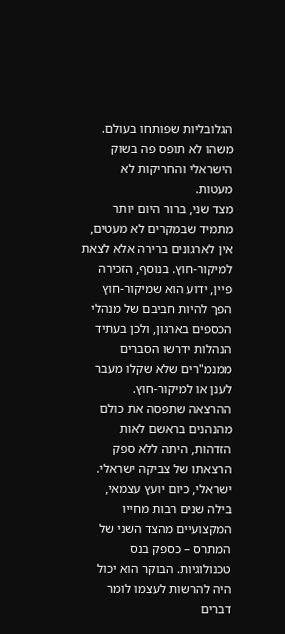הגלובליות שפותחו בעולם. משהו לא תופס פה בשוק הישראלי והחריקות לא מעטות.
מצד שני, ברור היום יותר מתמיד שבמקרים לא מעטים, אין לארגונים ברירה אלא לצאת למיקור-חוץ. בנוסף, הזכירה פיין, ידוע הוא שמיקור-חוץ הפך להיות חביבם של מנהלי הכספים בארגון, ולכן בעתיד הנהלות ידרשו הסברים ממנמ"רים שלא שקלו מעבר לענן או למיקור-חוץ.
ההרצאה שתפסה את כולם מהנהנים בראשם לאות הזדהות, היתה ללא ספק הרצאתו של צביקה ישראלי. ישראלי, כיום יועץ עצמאי, בילה שנים רבות מחייו המקצועיים מהצד השני של המתרס – כספק בנס טכנולוגיות. הבוקר הוא יכול היה להרשות לעצמו לומר דברים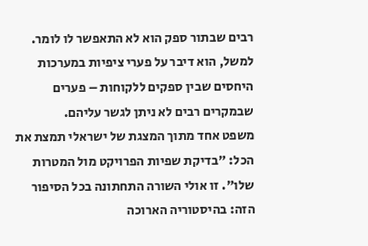רבים שבתור ספק הוא לא התאפשר לו לומר. למשל, הוא דיבר על פערי ציפיות במערכות היחסים שבין ספקים ללקוחות – פערים שבמקרים רבים לא ניתן לגשר עליהם.
משפט אחד מתוך המצגת של ישראלי תמצת את הכל: "בדיקת שפיות הפרויקט מול המטרות שלו". זו אולי השורה התחתונה בכל הסיפור הזה: בהיסטוריה הארוכה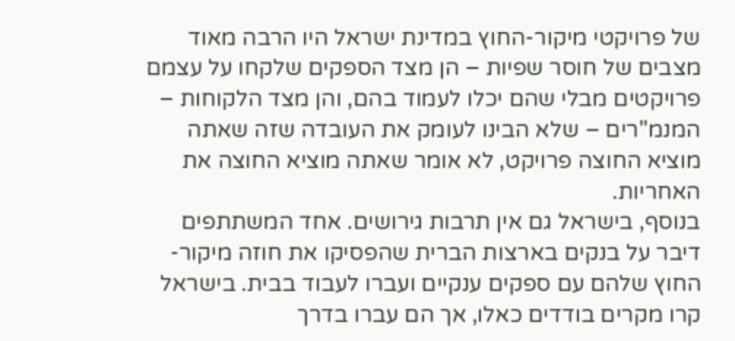של פרויקטי מיקור-החוץ במדינת ישראל היו הרבה מאוד מצבים של חוסר שפיות – הן מצד הספקים שלקחו על עצמם פרויקטים מבלי שהם יכלו לעמוד בהם, והן מצד הלקוחות – המנמ"רים – שלא הבינו לעומק את העובדה שזה שאתה מוציא החוצה פרויקט, לא אומר שאתה מוציא החוצה את האחריות.
בנוסף, בישראל גם אין תרבות גירושים. אחד המשתתפים דיבר על בנקים בארצות הברית שהפסיקו את חוזה מיקור-החוץ שלהם עם ספקים ענקיים ועברו לעבוד בבית. בישראל קרו מקרים בודדים כאלו, אך הם עברו בדרך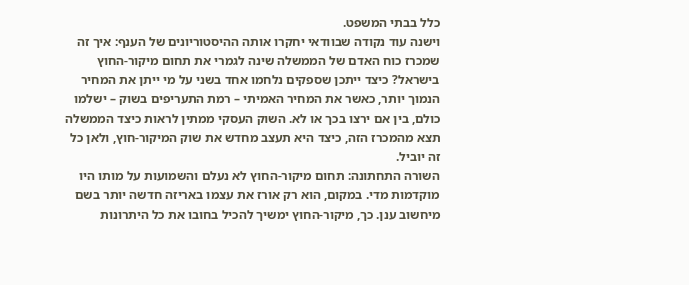כלל בבתי המשפט.
וישנה עוד נקודה שבוודאי יחקרו אותה ההיסטוריונים של הענף: איך זה שמכרז כוח האדם של הממשלה שינה לגמרי את תחום מיקור-החוץ בישראל? כיצד ייתכן שספקים נלחמו אחד בשני על מי ייתן את המחיר הנמוך יותר, כאשר את המחיר האמיתי – רמת התעריפים בשוק – ישלמו כולם, בין אם ירצו בכך או לא. השוק העסקי ממתין לראות כיצד הממשלה תצא מהמכרז הזה, כיצד היא תעצב מחדש את שוק המיקור-חוץ, ולאן כל זה יוביל.
השורה התחתונה: תחום מיקור-החוץ לא נעלם והשמועות על מותו היו מוקדמות מדי. במקום, הוא רק אורז את עצמו באריזה חדשה יותר בשם מיחשוב ענן. כך, מיקור-החוץ ימשיך להכיל בחובו את כל היתרונות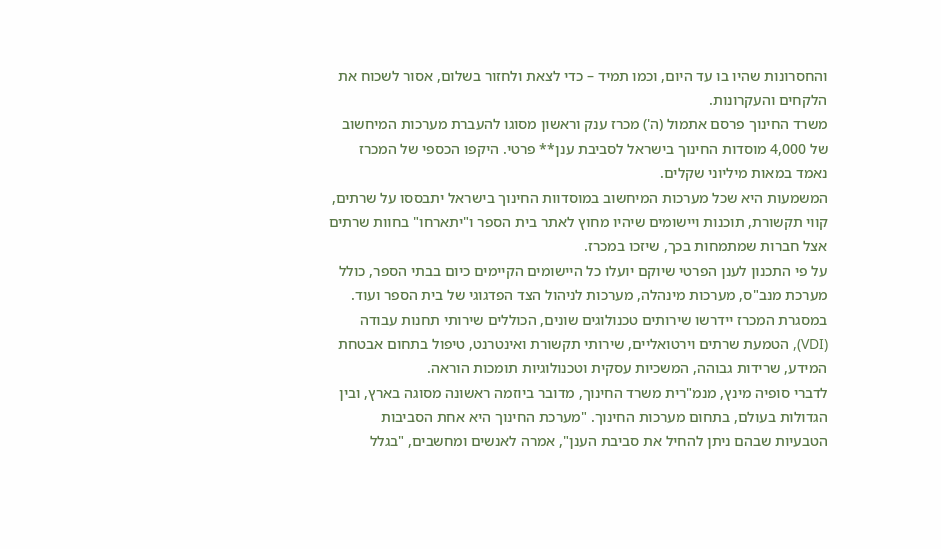והחסרונות שהיו בו עד היום, וכמו תמיד – כדי לצאת ולחזור בשלום, אסור לשכוח את הלקחים והעקרונות.
משרד החינוך פרסם אתמול (ה') מכרז ענק וראשון מסוגו להעברת מערכות המיחשוב של 4,000 מוסדות החינוך בישראל לסביבת ענן** פרטי. היקפו הכספי של המכרז נאמד במאות מיליוני שקלים.
המשמעות היא שכל מערכות המיחשוב במוסדוות החינוך בישראל יתבססו על שרתים, קווי תקשורת, תוכנות ויישומים שיהיו מחוץ לאתר בית הספר ו"יתארחו" בחוות שרתים אצל חברות שמתמחות בכך, שיזכו במכרז.
על פי התכנון לענן הפרטי שיוקם יועלו כל היישומים הקיימים כיום בבתי הספר, כולל מערכת מנב"ס, מערכות מינהלה, מערכות לניהול הצד הפדגוגי של בית הספר ועוד. במסגרת המכרז יידרשו שירותים טכנולוגים שונים, הכוללים שירותי תחנות עבודה (VDI), הטמעת שרתים וירטואליים, שירותי תקשורת ואינטרנט, טיפול בתחום אבטחת המידע, שרידות גבוהה, המשכיות עסקית וטכנולוגיות תומכות הוראה.
לדברי סופיה מינץ, מנמ"רית משרד החינוך, מדובר ביוזמה ראשונה מסוגה בארץ, ובין הגדולות בעולם, בתחום מערכות החינוך. "מערכת החינוך היא אחת הסביבות הטבעיות שבהם ניתן להחיל את סביבת הענן", אמרה לאנשים ומחשבים, "בגלל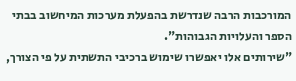המורכבות הרבה שנדרשת בהפעלת מערכות המיחשוב בבתי הספר והעלויות הגבוהות".
"שירותים אלו יאפשרו שימוש ברכיבי התשתית על פי הצורך,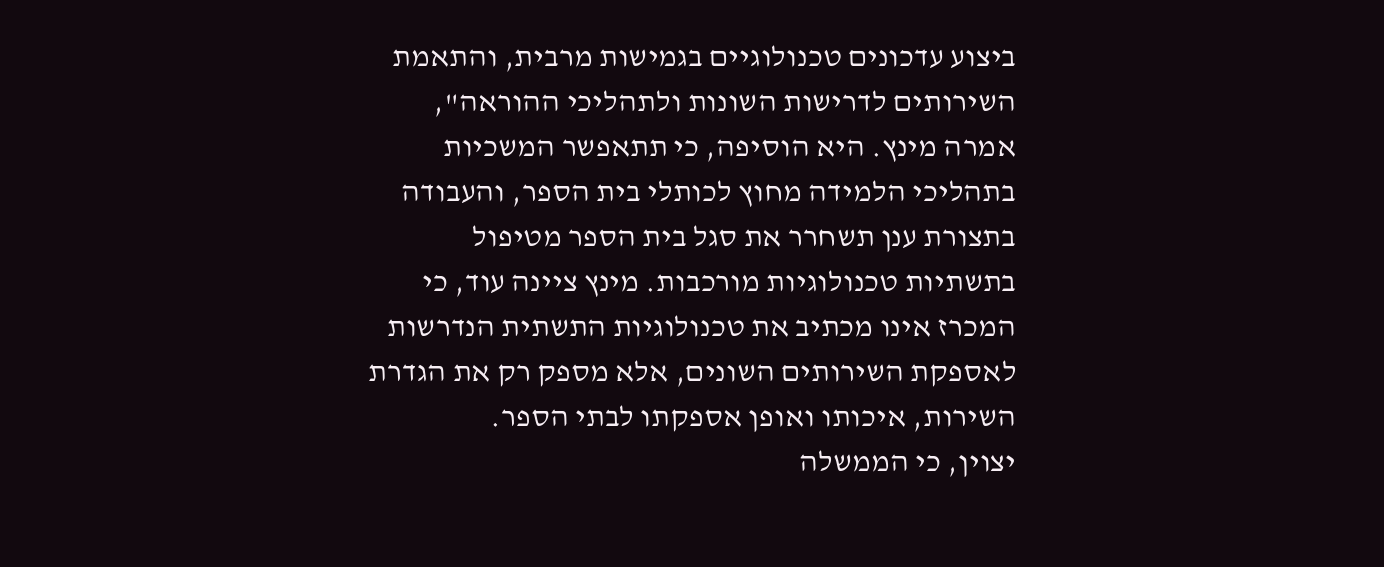ביצוע עדכונים טכנולוגיים בגמישות מרבית, והתאמת השירותים לדרישות השונות ולתהליכי ההוראה", אמרה מינץ. היא הוסיפה, כי תתאפשר המשכיות בתהליכי הלמידה מחוץ לכותלי בית הספר, והעבודה בתצורת ענן תשחרר את סגל בית הספר מטיפול בתשתיות טכנולוגיות מורכבות. מינץ ציינה עוד, כי המכרז אינו מכתיב את טכנולוגיות התשתית הנדרשות לאספקת השירותים השונים, אלא מספק רק את הגדרת השירות, איכותו ואופן אספקתו לבתי הספר.
יצוין, כי הממשלה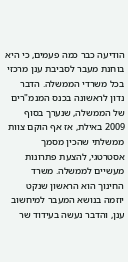הודיעה כבר כמה פעמים, כי היא בוחנת מעבר לסביבת ענן מרכזי בכל משרדי הממשלה. הדבר נדון לראשונה בכנס המנמ"רים של הממשלה, שנערך בסוף 2009 באילת, אז אף הוקם צוות ממשלתי שהכין מסמך אסטרטגי, להצעת פתרונות מעשיים לממשלה. משרד החינוך הוא הראשון שנקט יוזמה בנושא המעבר למיחשוב ענן, והדבר נעשה בעידוד שר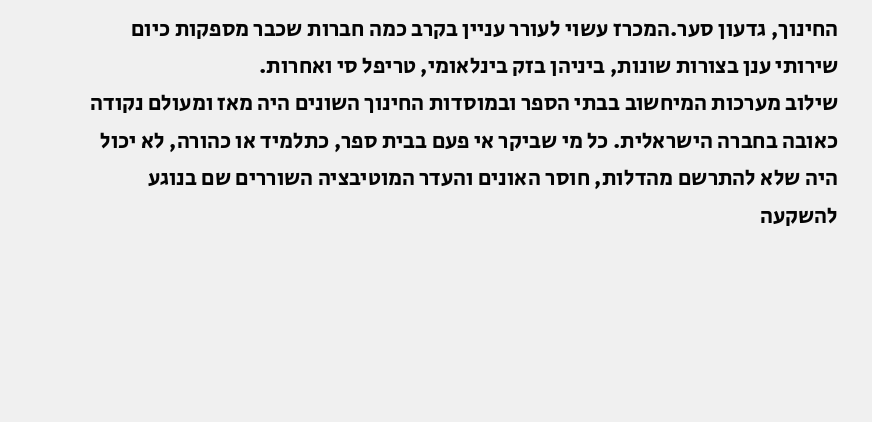החינוך, גדעון סער.המכרז עשוי לעורר עניין בקרב כמה חברות שכבר מספקות כיום שירותי ענן בצורות שונות, ביניהן בזק בינלאומי, טריפל סי ואחרות.
שילוב מערכות המיחשוב בבתי הספר ובמוסדות החינוך השונים היה מאז ומעולם נקודה כאובה בחברה הישראלית. כל מי שביקר אי פעם בבית ספר, כתלמיד או כהורה, לא יכול היה שלא להתרשם מהדלות, חוסר האונים והעדר המוטיבציה השוררים שם בנוגע להשקעה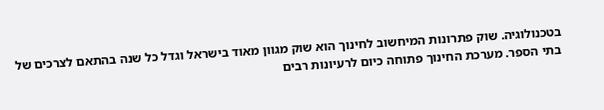בטכנולוגיה. שוק פתרונות המיחשוב לחינוך הוא שוק מגוון מאוד בישראל וגדל כל שנה בהתאם לצרכים של בתי הספר. מערכת החינוך פתוחה כיום לרעיונות רבים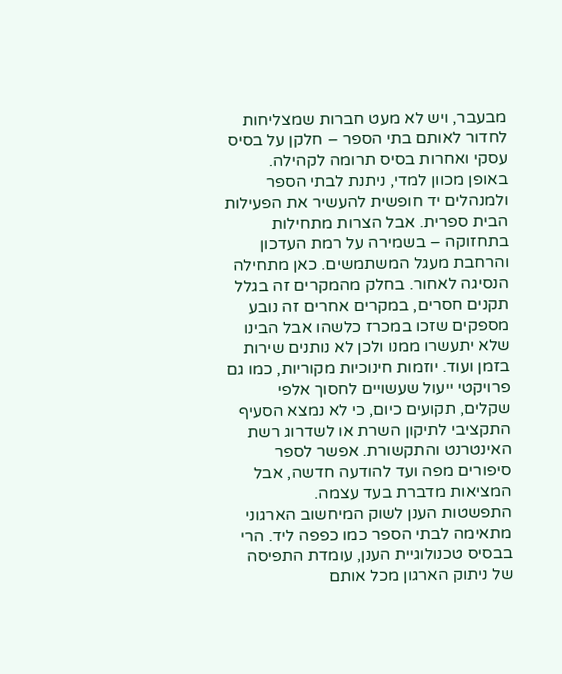מבעבר, ויש לא מעט חברות שמצליחות לחדור לאותם בתי הספר – חלקן על בסיס עסקי ואחרות בסיס תרומה לקהילה.
באופן מכוון למדי, ניתנת לבתי הספר ולמנהלים יד חופשית להעשיר את הפעילות הבית ספרית. אבל הצרות מתחילות בתחזוקה – בשמירה על רמת העדכון והרחבת מעגל המשתמשים. כאן מתחילה הנסיגה לאחור. בחלק מהמקרים זה בגלל תקנים חסרים, במקרים אחרים זה נובע מספקים שזכו במכרז כלשהו אבל הבינו שלא יתעשרו ממנו ולכן לא נותנים שירות בזמן ועוד. יוזמות חינוכיות מקוריות, כמו גם פרויקטי ייעול שעשויים לחסוך אלפי שקלים, תקועים כיום, כי לא נמצא הסעיף התקציבי לתיקון השרת או לשדרוג רשת האינטרנט והתקשורת. אפשר לספר סיפורים מפה ועד להודעה חדשה, אבל המציאות מדברת בעד עצמה.
התפשטות הענן לשוק המיחשוב הארגוני מתאימה לבתי הספר כמו כפפה ליד. הרי בבסיס טכנולוגיית הענן, עומדת התפיסה של ניתוק הארגון מכל אותם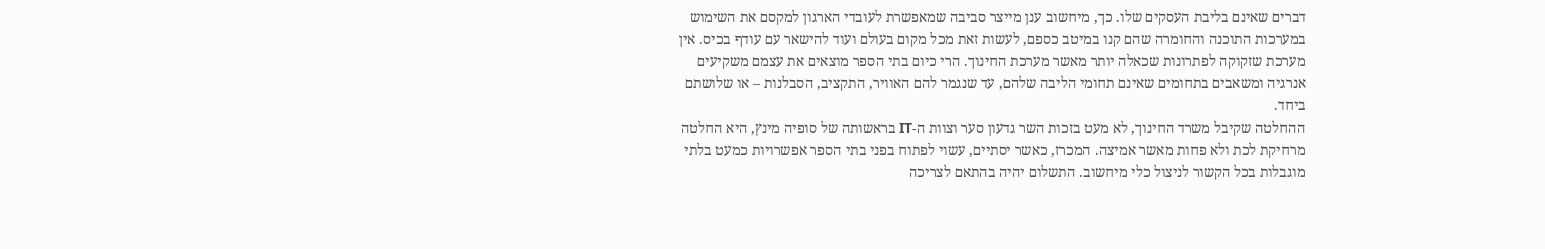דברים שאינם בליבת העסקים שלו. כך, מיחשוב ענן מייצר סביבה שמאפשרת לעובדי הארגון למקסם את השימוש במערכות התוכנה והחומרה שהם קנו במיטב כספם, לעשות זאת מכל מקום בעולם ועוד להישאר עם עודף בכיס. אין מערכת שזקוקה לפתרונות שכאלה יותר מאשר מערכת החינוך. הרי כיום בתי הספר מוצאים את עצמם משקיעים אנרגיה ומשאבים בתחומים שאינם תחומי הליבה שלהם, עד שנגמר להם האוויר, התקציב, הסבלנות – או שלושתם ביחד.
ההחלטה שקיבל משרד החינוך, לא מעט בזכות השר גדעון סער וצוות ה-IT בראשותה של סופיה מינץ, היא החלטה מרחיקת לכת ולא פחות מאשר אמיצה. המכרז, כאשר יסתיים, עשוי לפתוח בפני בתי הספר אפשרויות כמעט בלתי מוגבלות בכל הקשור לניצול כלי מיחשוב. התשלום יהיה בהתאם לצריכה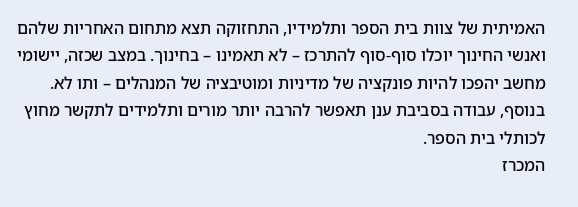האמיתית של צוות בית הספר ותלמידיו, התחזוקה תצא מתחום האחריות שלהם ואנשי החינוך יוכלו סוף-סוף להתרכז – לא תאמינו – בחינוך. במצב שכזה, יישומי מחשב יהפכו להיות פונקציה של מדיניות ומוטיבציה של המנהלים – ותו לא. בנוסף, עבודה בסביבת ענן תאפשר להרבה יותר מורים ותלמידים לתקשר מחוץ לכותלי בית הספר.
המכרז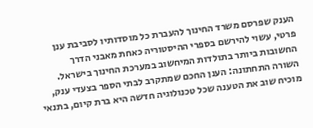הענק שפרסם משרד החינוך להעברת כל מוסדותיו לסביבת ענן פרטי, עשוי להירשם בספרי ההיסטוריה כאחת מאבני הדרך החשובות ביותר בתולדות המיחשוב במערכת החינוך בישראל.
השורה התחתונה: הענן החכם שמתקרב לבתי הספר בצעדי ענק, מוכיח שוב את הטענה שכל טכנולוגיה חדשה היא ברת קיום, בתנאי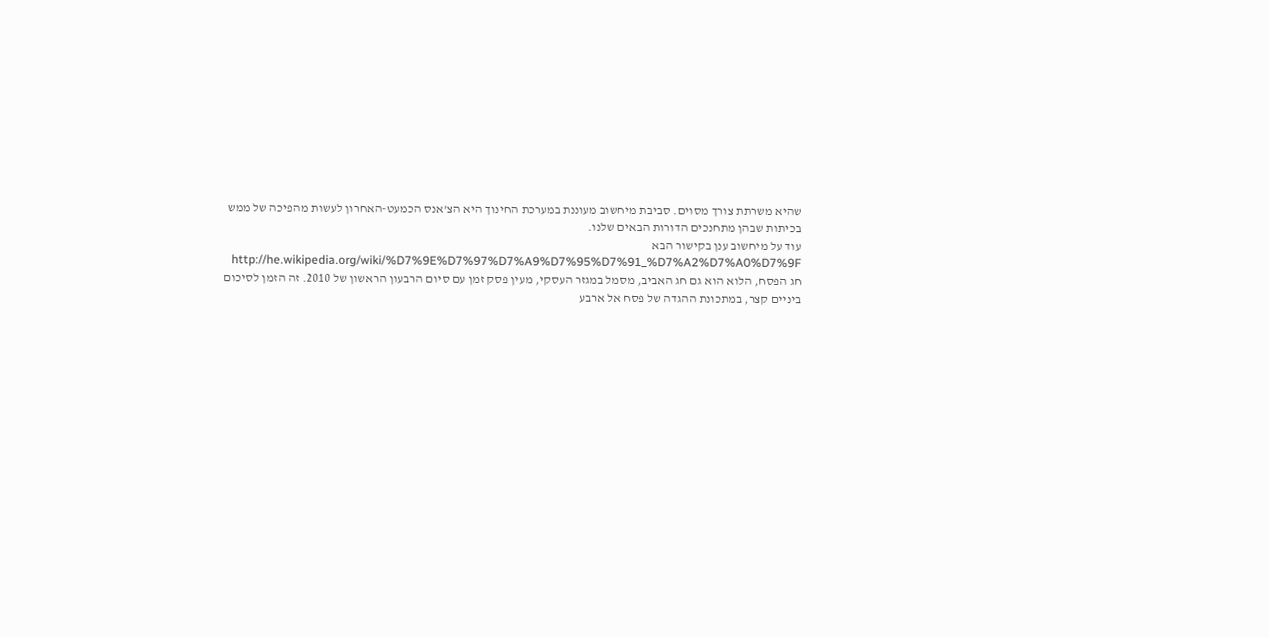שהיא משרתת צורך מסוים. סביבת מיחשוב מעוננת במערכת החינוך היא הצ'אנס הכמעט-האחרון לעשות מהפיכה של ממש בכיתות שבהן מתחנכים הדורות הבאים שלנו.
עוד על מיחשוב ענן בקישור הבא http://he.wikipedia.org/wiki/%D7%9E%D7%97%D7%A9%D7%95%D7%91_%D7%A2%D7%A0%D7%9F
חג הפסח, הלוא הוא גם חג האביב, מסמל במגזר העסקי, מעין פסק זמן עם סיום הרבעון הראשון של 2010. זה הזמן לסיכום ביניים קצר, במתכונת ההגדה של פסח אל ארבע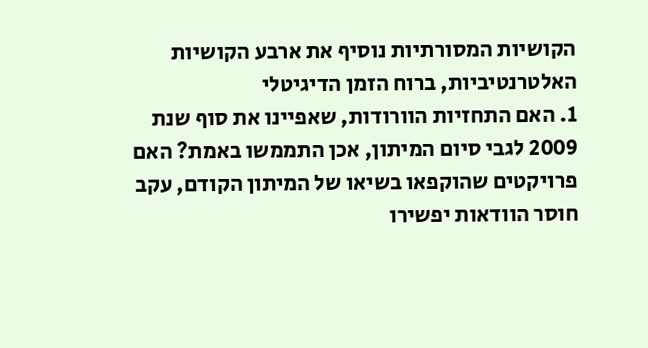הקושיות המסורתיות נוסיף את ארבע הקושיות האלטרנטיביות, ברוח הזמן הדיגיטלי
1. האם התחזיות הוורודות, שאפיינו את סוף שנת 2009 לגבי סיום המיתון, אכן התממשו באמת? האם פרויקטים שהוקפאו בשיאו של המיתון הקודם, עקב חוסר הוודאות יפשירו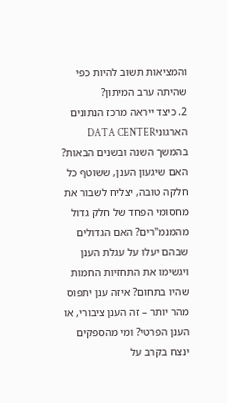והמציאות תשוב להיות כפי שהיתה ערב המיתון?
2. כיצד ייראה מרכז הנתונים הארגוניDATA CENTER בהמשך השנה ובשנים הבאות? האם שיגעון הענן, ששוטף כל חלקה טובה, יצליח לשבור את מחסומי הפחד של חלק גדול מהמנמ"רים? האם הגדולים שבהם יעלו על עגלת הענן ויגשימו את התחזיות החמות שהיו בתחום? איזה ענן יתפוס מהר יותר – זה הענן ציבורי, או הענן הפרטי? ומי מהספקים ינצח בקרב על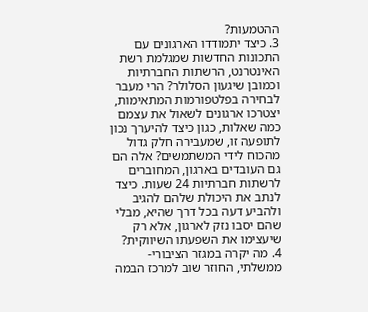ההטמעות?
3. כיצד יתמודדו הארגונים עם התכונות החדשות שמגלמת רשת האינטרנט, הרשתות החברתיות וכמובן שיגעון הסלולר? הרי מעבר לבחירה בפלטפורמות המתאימות, יצטרכו ארגונים לשאול את עצמם כמה שאלות, כגון כיצד להיערך נכון לתופעה זו, שמעבירה חלק גדול מהכוח לידי המשתמשים? אלה הם גם העובדים בארגון, המחוברים לרשתות חברתיות 24 שעות. כיצד לנתב את היכולת שלהם להגיב ולהביע דעה בכל דרך שהיא, מבלי שהם יסבו נזק לארגון, אלא רק שיעצימו את השפעתו השיווקית?
4. מה יקרה במגזר הציבורי-ממשלתי, החוזר שוב למרכז הבמה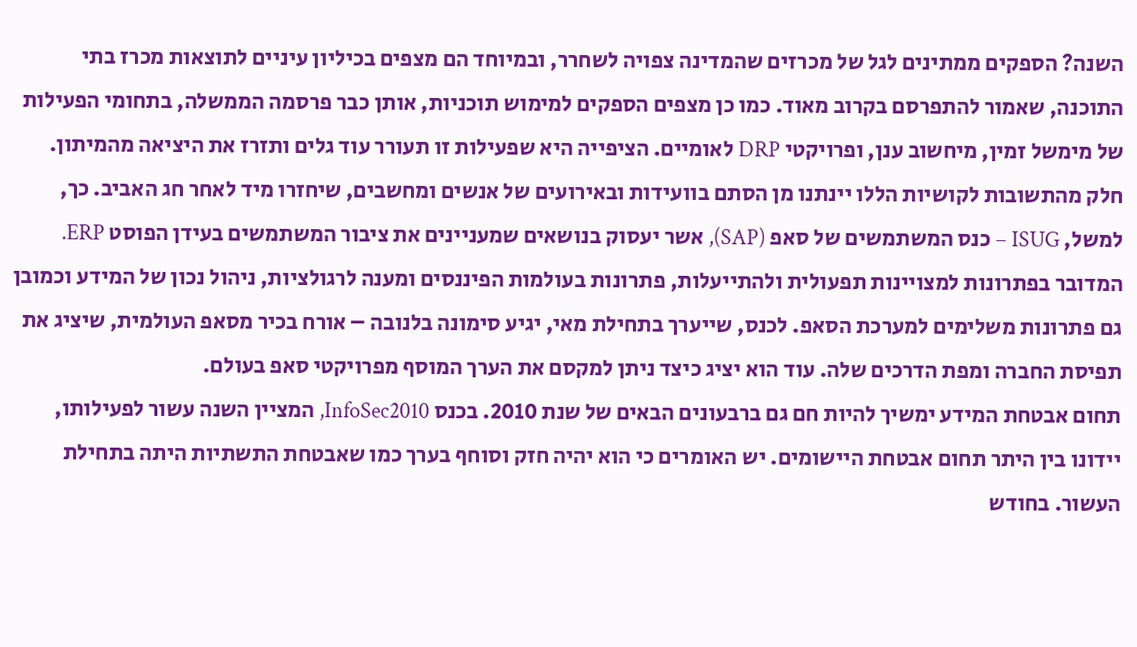השנה? הספקים ממתינים לגל של מכרזים שהמדינה צפויה לשחרר, ובמיוחד הם מצפים בכיליון עיניים לתוצאות מכרז בתי התוכנה, שאמור להתפרסם בקרוב מאוד. כמו כן מצפים הספקים למימוש תוכניות, אותן כבר פרסמה הממשלה, בתחומי הפעילות של מימשל זמין, מיחשוב ענן, ופרויקטי DRP לאומיים. הציפייה היא שפעילות זו תעורר עוד גלים ותזרז את היציאה מהמיתון.
חלק מהתשובות לקושיות הללו יינתנו מן הסתם בוועידות ובאירועים של אנשים ומחשבים, שיחזרו מיד לאחר חג האביב. כך, למשל, ISUG – כנס המשתמשים של סאפ (SAP), אשר יעסוק בנושאים שמעניינים את ציבור המשתמשים בעידן הפוסט ERP. המדובר בפתרונות למצויינות תפעולית ולהתייעלות, פתרונות בעולמות הפיננסים ומענה לרגולציות, ניהול נכון של המידע וכמובן גם פתרונות משלימים למערכת הסאפ. לכנס, שייערך בתחילת מאי, יגיע סימונה בלנובה – אורח בכיר מסאפ העולמית, שיציג את תפיסת החברה ומפת הדרכים שלה. עוד הוא יציג כיצד ניתן למקסם את הערך המוסף מפרויקטי סאפ בעולם.
תחום אבטחת המידע ימשיך להיות חם גם ברבעונים הבאים של שנת 2010. בכנס InfoSec2010, המציין השנה עשור לפעילותו, יידונו בין היתר תחום אבטחת היישומים. יש האומרים כי הוא יהיה חזק וסוחף בערך כמו שאבטחת התשתיות היתה בתחילת העשור. בחודש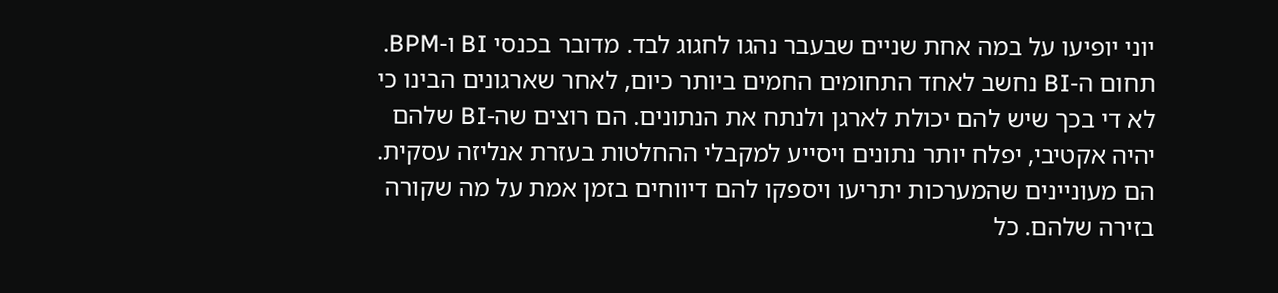יוני יופיעו על במה אחת שניים שבעבר נהגו לחגוג לבד. מדובר בכנסי BI ו-BPM. תחום ה-BI נחשב לאחד התחומים החמים ביותר כיום, לאחר שארגונים הבינו כי לא די בכך שיש להם יכולת לארגן ולנתח את הנתונים. הם רוצים שה-BI שלהם יהיה אקטיבי, יפלח יותר נתונים ויסייע למקבלי ההחלטות בעזרת אנליזה עסקית. הם מעוניינים שהמערכות יתריעו ויספקו להם דיווחים בזמן אמת על מה שקורה בזירה שלהם. כל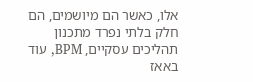אלו, כאשר הם מיושמים, הם חלק בלתי נפרד מתכנון תהליכים עסקיים, BPM, עוד באאז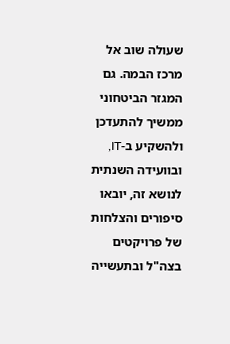שעולה שוב אל מרכז הבמה. גם המגזר הביטחוני ממשיך להתעדכן ולהשקיע ב-IT, ובוועידה השנתית לנושא זה, יובאו סיפורים והצלחות של פרויקטים בצה"ל ובתעשייה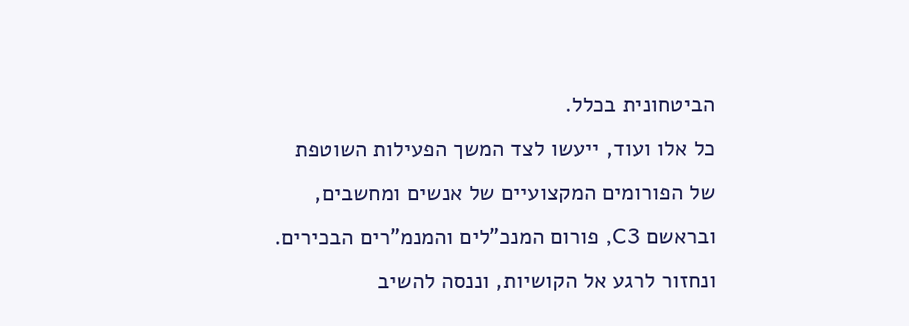הביטחונית בכלל.
כל אלו ועוד, ייעשו לצד המשך הפעילות השוטפת של הפורומים המקצועיים של אנשים ומחשבים, ובראשם C3, פורום המנכ"לים והמנמ"רים הבכירים. ונחזור לרגע אל הקושיות, וננסה להשיב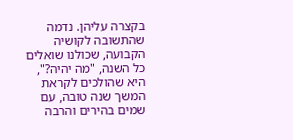בקצרה עליהן. נדמה שהתשובה לקושיה הקבועה, שכולנו שואלים כל השנה, "מה יהיה?", היא שהולכים לקראת המשך שנה טובה, עם שמים בהירים והרבה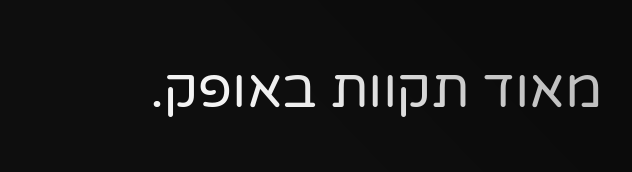מאוד תקוות באופק.